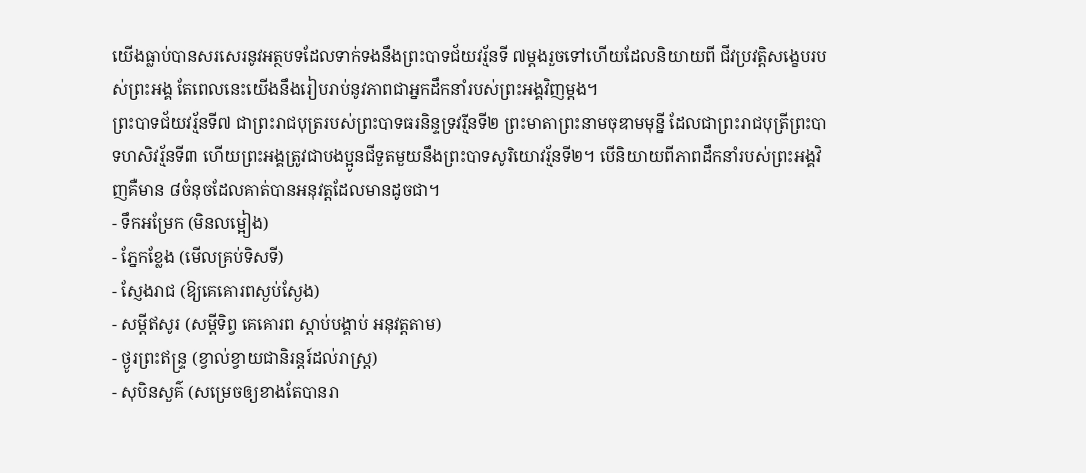យើងធ្លាប់បានសរសេរនូវអត្ថបទដែលទាក់ទងនឹងព្រះបាទជ័យវរ្ម័នទី ៧ម្តងរួចទៅហើយដែលនិយាយពី ជីវប្រវត្តិសង្ខេបរបស់ព្រះអង្គ តែពេលនេះយើងនឹងរៀបរាប់នូវភាពជាអ្នកដឹកនាំរបស់ព្រះអង្គវិញម្តង។
ព្រះបាទជ័យវរ្ម័នទី៧ ជាព្រះរាជបុត្ររបស់ព្រះបាទធរនិន្ទទ្រវរ្មីនទី២ ព្រះមាតាព្រះនាមចុឌាមមុនី្ន ដែលជាព្រះរាជបុត្រីព្រះបាទហសិវរ្ម័នទី៣ ហើយព្រះអង្គត្រូវជាបងប្អូនជីទួតមួយនឹងព្រះបាទសូរិយោវរ្ម័នទី២។ បើនិយាយពីភាពដឹកនាំរបស់ព្រះអង្គវិញគឺមាន ៨ចំនុចដែលគាត់បានអនុវត្តដែលមានដូចជា។
- ទឹកអម្រែក (មិនលម្អៀង)
- ភ្នែកខ្លែង (មើលគ្រប់ទិសទី)
- ស្ញែងរាជ (ឱ្យគេគោរពស្ងប់ស្ងែង)
- សម្តីឥសូរ (សម្តីទិព្វ គេគោរព ស្តាប់បង្គាប់ អនុវត្តតាម)
- ថ្ងូរព្រះឥន្ទ្រ (ខ្វាល់ខ្វាយជានិរន្តរ៍ដល់រាស្ត្រ)
- សុបិនសួគ៌ (សម្រេចឲ្យខាងតែបានរា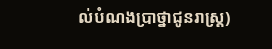ល់បំណងប្រាថ្នាជូនរាស្ត្រ)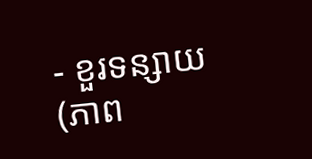- ខួរទន្សាយ (ភាព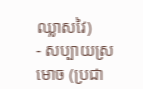ឈ្លាសវៃ)
- សប្បាយស្រមោច (ប្រជា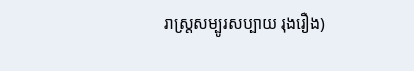រាស្ត្រសម្បូរសប្បាយ រុងរឿង)